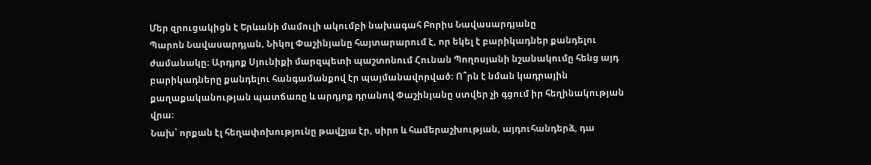Մեր զրուցակիցն է Երևանի մամուլի ակումբի նախագահ Բորիս Նավասարդյանը
Պարոն Նավասարդյան, Նիկոլ Փաշինյանը հայտարարում է, որ եկել է բարիկադներ քանդելու ժամանակը։ Արդյոք Սյունիքի մարզպետի պաշտոնում Հունան Պողոսյանի նշանակումը հենց այդ բարիկադները քանդելու հանգամանքով էր պայմանավորված։ Ո՞րն է նման կադրային քաղաքականության պատճառը և արդյոք դրանով Փաշինյանը ստվեր չի գցում իր հեղինակության վրա։
Նախ՝ որքան էլ հեղափոխությունը թավշյա էր, սիրո և համերաշխության, այդուհանդերձ, դա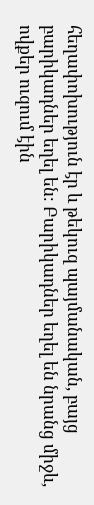հեղափոխություն էր և թեկուզ պայմանական, բայց բարիկադներ եղել են։ Բարիկադներ եղել են նրանց միջև, ովքեր ուզում էին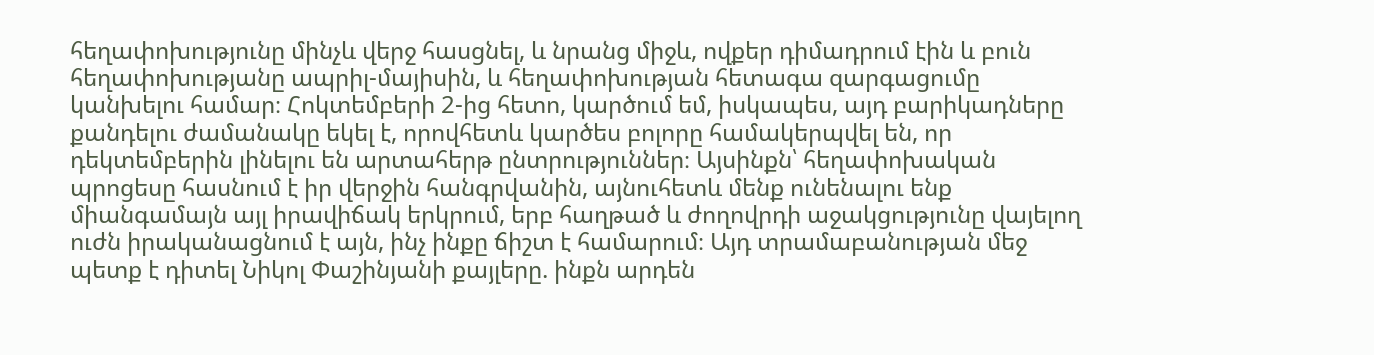հեղափոխությունը մինչև վերջ հասցնել, և նրանց միջև, ովքեր դիմադրում էին և բուն հեղափոխությանը ապրիլ-մայիսին, և հեղափոխության հետագա զարգացումը կանխելու համար։ Հոկտեմբերի 2-ից հետո, կարծում եմ, իսկապես, այդ բարիկադները քանդելու ժամանակը եկել է, որովհետև կարծես բոլորը համակերպվել են, որ դեկտեմբերին լինելու են արտահերթ ընտրություններ։ Այսինքն՝ հեղափոխական պրոցեսը հասնում է իր վերջին հանգրվանին, այնուհետև մենք ունենալու ենք միանգամայն այլ իրավիճակ երկրում, երբ հաղթած և ժողովրդի աջակցությունը վայելող ուժն իրականացնում է այն, ինչ ինքը ճիշտ է համարում։ Այդ տրամաբանության մեջ պետք է դիտել Նիկոլ Փաշինյանի քայլերը. ինքն արդեն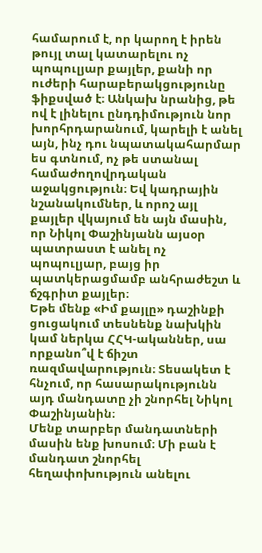համարում է, որ կարող է իրեն թույլ տալ կատարելու ոչ պոպուլյար քայլեր, քանի որ ուժերի հարաբերակցությունը ֆիքսված է։ Անկախ նրանից, թե ով է լինելու ընդդիմություն նոր խորհրդարանում, կարելի է անել այն, ինչ դու նպատակահարմար ես գտնում, ոչ թե ստանալ համաժողովրդական աջակցություն։ Եվ կադրային նշանակումներ, և որոշ այլ քայլեր վկայում են այն մասին, որ Նիկոլ Փաշինյանն այսօր պատրաստ է անել ոչ պոպուլյար, բայց իր պատկերացմամբ անհրաժեշտ և ճշգրիտ քայլեր։
Եթե մենք «Իմ քայլը» դաշինքի ցուցակում տեսնենք նախկին կամ ներկա ՀՀԿ-ականներ, սա որքանո՞վ է ճիշտ ռազմավարություն։ Տեսակետ է հնչում, որ հասարակությունն այդ մանդատը չի շնորհել Նիկոլ Փաշինյանին։
Մենք տարբեր մանդատների մասին ենք խոսում։ Մի բան է մանդատ շնորհել հեղափոխություն անելու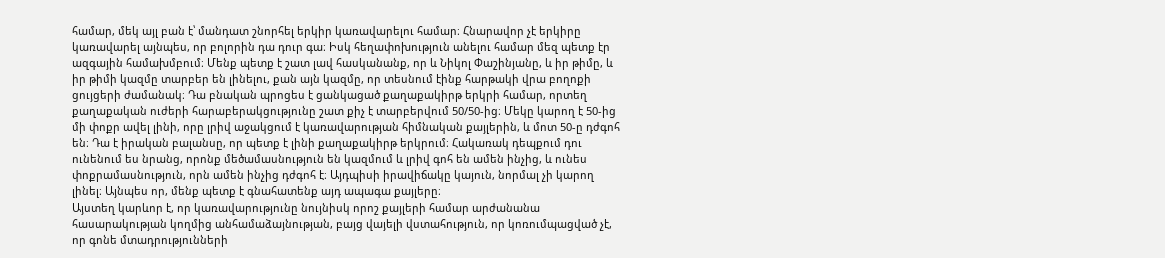համար, մեկ այլ բան է՝ մանդատ շնորհել երկիր կառավարելու համար։ Հնարավոր չէ երկիրը կառավարել այնպես, որ բոլորին դա դուր գա։ Իսկ հեղափոխություն անելու համար մեզ պետք էր ազգային համախմբում։ Մենք պետք է շատ լավ հասկանանք, որ և Նիկոլ Փաշինյանը, և իր թիմը, և իր թիմի կազմը տարբեր են լինելու, քան այն կազմը, որ տեսնում էինք հարթակի վրա բողոքի ցույցերի ժամանակ։ Դա բնական պրոցես է ցանկացած քաղաքակիրթ երկրի համար, որտեղ քաղաքական ուժերի հարաբերակցությունը շատ քիչ է տարբերվում 50/50-ից։ Մեկը կարող է 50-ից մի փոքր ավել լինի, որը լրիվ աջակցում է կառավարության հիմնական քայլերին, և մոտ 50-ը դժգոհ են։ Դա է իրական բալանսը, որ պետք է լինի քաղաքակիրթ երկրում։ Հակառակ դեպքում դու ունենում ես նրանց, որոնք մեծամասնություն են կազմում և լրիվ գոհ են ամեն ինչից, և ունես փոքրամասնություն, որն ամեն ինչից դժգոհ է։ Այդպիսի իրավիճակը կայուն, նորմալ չի կարող լինել։ Այնպես որ, մենք պետք է գնահատենք այդ ապագա քայլերը։
Այստեղ կարևոր է, որ կառավարությունը նույնիսկ որոշ քայլերի համար արժանանա հասարակության կողմից անհամաձայնության, բայց վայելի վստահություն, որ կոռումպացված չէ, որ գոնե մտադրությունների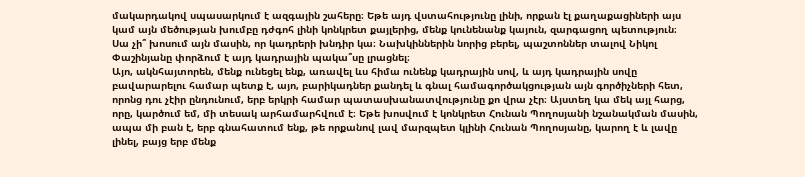մակարդակով սպասարկում է ազգային շահերը։ Եթե այդ վստահությունը լինի, որքան էլ քաղաքացիների այս կամ այն մեծության խումբը դժգոհ լինի կոնկրետ քայլերից, մենք կունենանք կայուն, զարգացող պետություն։
Սա չի՞ խոսում այն մասին, որ կադրերի խնդիր կա։ Նախկիններին նորից բերել, պաշտոններ տալով Նիկոլ Փաշինյանը փորձում է այդ կադրային պակա՞սը լրացնել։
Այո, ակնհայտորեն, մենք ունեցել ենք, առավել ևս հիմա ունենք կադրային սով, և այդ կադրային սովը բավարարելու համար պետք է, այո, բարիկադներ քանդել և գնալ համագործակցության այն գործիչների հետ, որոնց դու չէիր ընդունում, երբ երկրի համար պատասխանատվությունը քո վրա չէր։ Այստեղ կա մեկ այլ հարց, որը, կարծում եմ, մի տեսակ արհամարհվում է։ Եթե խոսվում է կոնկրետ Հունան Պողոսյանի նշանակման մասին, ապա մի բան է, երբ գնահատում ենք, թե որքանով լավ մարզպետ կլինի Հունան Պողոսյանը, կարող է և լավը լինել, բայց երբ մենք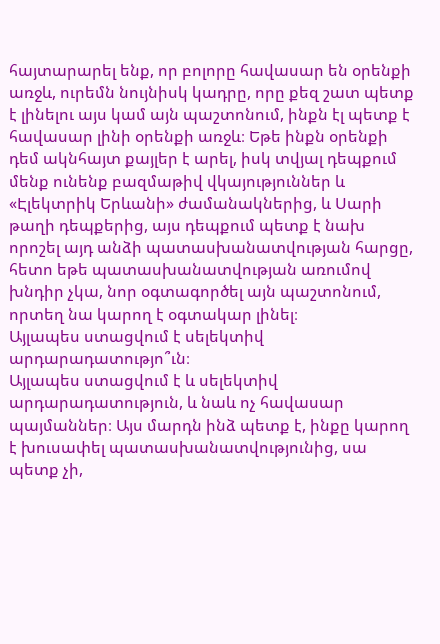հայտարարել ենք, որ բոլորը հավասար են օրենքի առջև, ուրեմն նույնիսկ կադրը, որը քեզ շատ պետք է լինելու այս կամ այն պաշտոնում, ինքն էլ պետք է հավասար լինի օրենքի առջև։ Եթե ինքն օրենքի դեմ ակնհայտ քայլեր է արել, իսկ տվյալ դեպքում մենք ունենք բազմաթիվ վկայություններ և «Էլեկտրիկ Երևանի» ժամանակներից, և Սարի թաղի դեպքերից, այս դեպքում պետք է նախ որոշել այդ անձի պատասխանատվության հարցը, հետո եթե պատասխանատվության առումով խնդիր չկա, նոր օգտագործել այն պաշտոնում, որտեղ նա կարող է օգտակար լինել։
Այլապես ստացվում է սելեկտիվ արդարադատությո՞ւն։
Այլապես ստացվում է և սելեկտիվ արդարադատություն, և նաև ոչ հավասար պայմաններ։ Այս մարդն ինձ պետք է, ինքը կարող է խուսափել պատասխանատվությունից, սա պետք չի,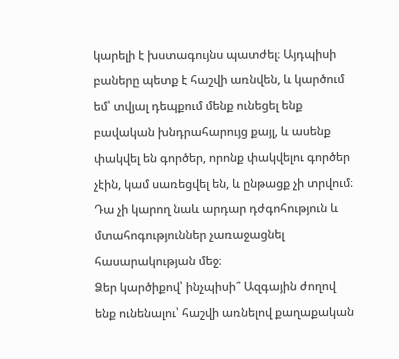կարելի է խստագույնս պատժել։ Այդպիսի բաները պետք է հաշվի առնվեն, և կարծում եմ՝ տվյալ դեպքում մենք ունեցել ենք բավական խնդրահարույց քայլ, և ասենք փակվել են գործեր, որոնք փակվելու գործեր չէին, կամ սառեցվել են, և ընթացք չի տրվում։ Դա չի կարող նաև արդար դժգոհություն և մտահոգություններ չառաջացնել հասարակության մեջ։
Ձեր կարծիքով՝ ինչպիսի՞ Ազգային ժողով ենք ունենալու՝ հաշվի առնելով քաղաքական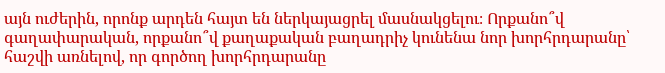այն ուժերին, որոնք արդեն հայտ են ներկայացրել մասնակցելու։ Որքանո՞վ գաղափարական, որքանո՞վ քաղաքական բաղադրիչ կունենա նոր խորհրդարանը՝ հաշվի առնելով, որ գործող խորհրդարանը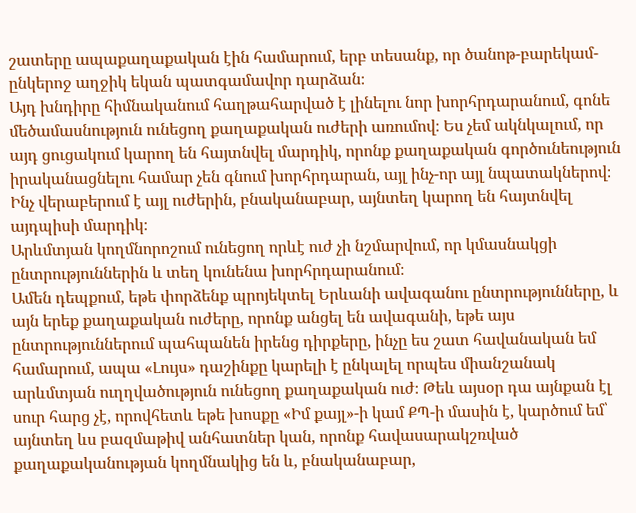շատերը ապաքաղաքական էին համարում, երբ տեսանք, որ ծանոթ-բարեկամ- ընկերոջ աղջիկ եկան պատգամավոր դարձան։
Այդ խնդիրը հիմնականում հաղթահարված է լինելու նոր խորհրդարանում, գոնե մեծամասնություն ունեցող քաղաքական ուժերի առումով։ Ես չեմ ակնկալում, որ այդ ցուցակում կարող են հայտնվել մարդիկ, որոնք քաղաքական գործունեություն իրականացնելու համար չեն գնում խորհրդարան, այլ ինչ-որ այլ նպատակներով։ Ինչ վերաբերում է այլ ուժերին, բնականաբար, այնտեղ կարող են հայտնվել այդպիսի մարդիկ։
Արևմտյան կողմնորոշում ունեցող որևէ ուժ չի նշմարվում, որ կմասնակցի ընտրություններին և տեղ կունենա խորհրդարանում։
Ամեն դեպքում, եթե փորձենք պրոյեկտել Երևանի ավագանու ընտրությունները, և այն երեք քաղաքական ուժերը, որոնք անցել են ավագանի, եթե այս ընտրություններում պահպանեն իրենց դիրքերը, ինչը ես շատ հավանական եմ համարում, ապա «Լույս» դաշինքը կարելի է ընկալել որպես միանշանակ արևմտյան ուղղվածություն ունեցող քաղաքական ուժ։ Թեև այսօր դա այնքան էլ սուր հարց չէ, որովհետև եթե խոսքը «Իմ քայլ»-ի կամ ՔՊ-ի մասին է, կարծում եմ՝ այնտեղ ևս բազմաթիվ անհատներ կան, որոնք հավասարակշռված քաղաքականության կողմնակից են և, բնականաբար,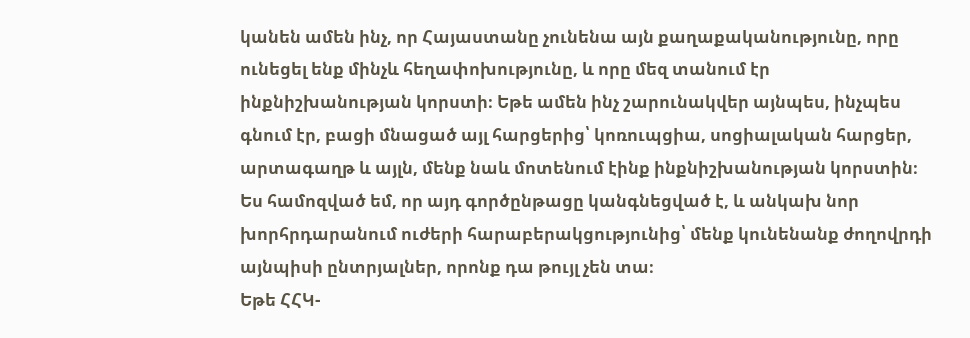կանեն ամեն ինչ, որ Հայաստանը չունենա այն քաղաքականությունը, որը ունեցել ենք մինչև հեղափոխությունը, և որը մեզ տանում էր ինքնիշխանության կորստի։ Եթե ամեն ինչ շարունակվեր այնպես, ինչպես գնում էր, բացի մնացած այլ հարցերից՝ կոռուպցիա, սոցիալական հարցեր, արտագաղթ և այլն, մենք նաև մոտենում էինք ինքնիշխանության կորստին։ Ես համոզված եմ, որ այդ գործընթացը կանգնեցված է, և անկախ նոր խորհրդարանում ուժերի հարաբերակցությունից՝ մենք կունենանք ժողովրդի այնպիսի ընտրյալներ, որոնք դա թույլ չեն տա։
Եթե ՀՀԿ-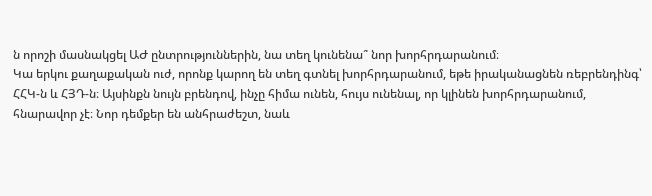ն որոշի մասնակցել ԱԺ ընտրություններին, նա տեղ կունենա՞ նոր խորհրդարանում։
Կա երկու քաղաքական ուժ, որոնք կարող են տեղ գտնել խորհրդարանում, եթե իրականացնեն ռեբրենդինգ՝ ՀՀԿ-ն և ՀՅԴ-ն։ Այսինքն նույն բրենդով, ինչը հիմա ունեն, հույս ունենալ, որ կլինեն խորհրդարանում, հնարավոր չէ։ Նոր դեմքեր են անհրաժեշտ, նաև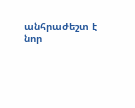անհրաժեշտ է նոր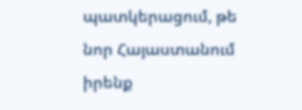պատկերացում, թե նոր Հայաստանում իրենք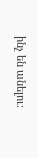ինչ են անելու։